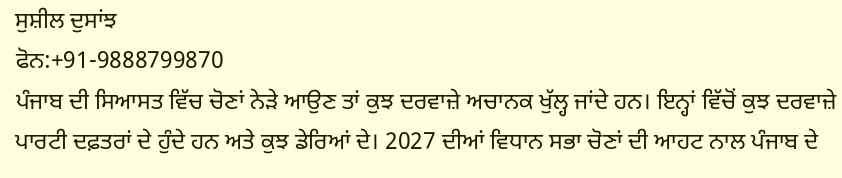ਸੁਸ਼ੀਲ ਦੁਸਾਂਝ
ਫੋਨ:+91-9888799870
ਪੰਜਾਬ ਦੀ ਸਿਆਸਤ ਵਿੱਚ ਚੋਣਾਂ ਨੇੜੇ ਆਉਣ ਤਾਂ ਕੁਝ ਦਰਵਾਜ਼ੇ ਅਚਾਨਕ ਖੁੱਲ੍ਹ ਜਾਂਦੇ ਹਨ। ਇਨ੍ਹਾਂ ਵਿੱਚੋਂ ਕੁਝ ਦਰਵਾਜ਼ੇ ਪਾਰਟੀ ਦਫ਼ਤਰਾਂ ਦੇ ਹੁੰਦੇ ਹਨ ਅਤੇ ਕੁਝ ਡੇਰਿਆਂ ਦੇ। 2027 ਦੀਆਂ ਵਿਧਾਨ ਸਭਾ ਚੋਣਾਂ ਦੀ ਆਹਟ ਨਾਲ ਪੰਜਾਬ ਦੇ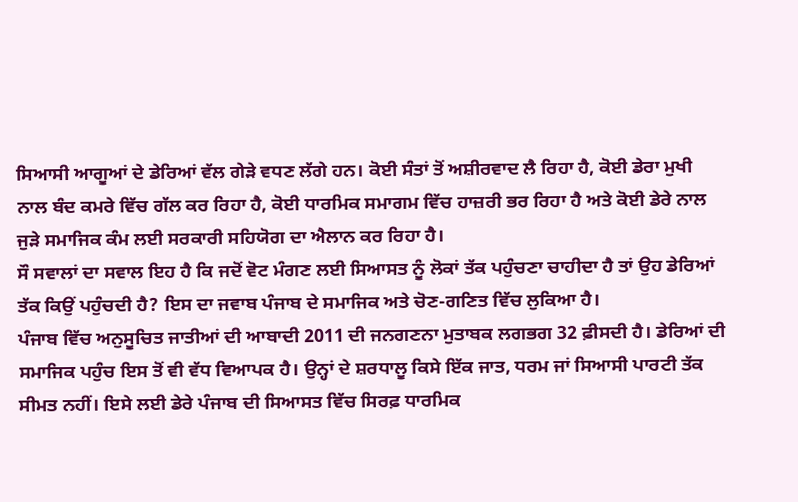ਸਿਆਸੀ ਆਗੂਆਂ ਦੇ ਡੇਰਿਆਂ ਵੱਲ ਗੇੜੇ ਵਧਣ ਲੱਗੇ ਹਨ। ਕੋਈ ਸੰਤਾਂ ਤੋਂ ਅਸ਼ੀਰਵਾਦ ਲੈ ਰਿਹਾ ਹੈ, ਕੋਈ ਡੇਰਾ ਮੁਖੀ ਨਾਲ ਬੰਦ ਕਮਰੇ ਵਿੱਚ ਗੱਲ ਕਰ ਰਿਹਾ ਹੈ, ਕੋਈ ਧਾਰਮਿਕ ਸਮਾਗਮ ਵਿੱਚ ਹਾਜ਼ਰੀ ਭਰ ਰਿਹਾ ਹੈ ਅਤੇ ਕੋਈ ਡੇਰੇ ਨਾਲ ਜੁੜੇ ਸਮਾਜਿਕ ਕੰਮ ਲਈ ਸਰਕਾਰੀ ਸਹਿਯੋਗ ਦਾ ਐਲਾਨ ਕਰ ਰਿਹਾ ਹੈ।
ਸੌ ਸਵਾਲਾਂ ਦਾ ਸਵਾਲ ਇਹ ਹੈ ਕਿ ਜਦੋਂ ਵੋਟ ਮੰਗਣ ਲਈ ਸਿਆਸਤ ਨੂੰ ਲੋਕਾਂ ਤੱਕ ਪਹੁੰਚਣਾ ਚਾਹੀਦਾ ਹੈ ਤਾਂ ਉਹ ਡੇਰਿਆਂ ਤੱਕ ਕਿਉਂ ਪਹੁੰਚਦੀ ਹੈ? ਇਸ ਦਾ ਜਵਾਬ ਪੰਜਾਬ ਦੇ ਸਮਾਜਿਕ ਅਤੇ ਚੋਣ-ਗਣਿਤ ਵਿੱਚ ਲੁਕਿਆ ਹੈ।
ਪੰਜਾਬ ਵਿੱਚ ਅਨੁਸੂਚਿਤ ਜਾਤੀਆਂ ਦੀ ਆਬਾਦੀ 2011 ਦੀ ਜਨਗਣਨਾ ਮੁਤਾਬਕ ਲਗਭਗ 32 ਫ਼ੀਸਦੀ ਹੈ। ਡੇਰਿਆਂ ਦੀ ਸਮਾਜਿਕ ਪਹੁੰਚ ਇਸ ਤੋਂ ਵੀ ਵੱਧ ਵਿਆਪਕ ਹੈ। ਉਨ੍ਹਾਂ ਦੇ ਸ਼ਰਧਾਲੂ ਕਿਸੇ ਇੱਕ ਜਾਤ, ਧਰਮ ਜਾਂ ਸਿਆਸੀ ਪਾਰਟੀ ਤੱਕ ਸੀਮਤ ਨਹੀਂ। ਇਸੇ ਲਈ ਡੇਰੇ ਪੰਜਾਬ ਦੀ ਸਿਆਸਤ ਵਿੱਚ ਸਿਰਫ਼ ਧਾਰਮਿਕ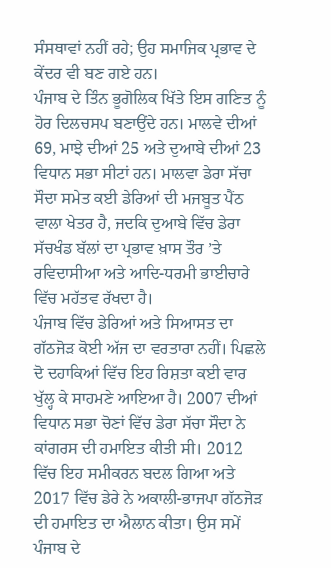ਸੰਸਥਾਵਾਂ ਨਹੀਂ ਰਹੇ; ਉਹ ਸਮਾਜਿਕ ਪ੍ਰਭਾਵ ਦੇ ਕੇਂਦਰ ਵੀ ਬਣ ਗਏ ਹਨ।
ਪੰਜਾਬ ਦੇ ਤਿੰਨ ਭੂਗੋਲਿਕ ਖਿੱਤੇ ਇਸ ਗਣਿਤ ਨੂੰ ਹੋਰ ਦਿਲਚਸਪ ਬਣਾਉਂਦੇ ਹਨ। ਮਾਲਵੇ ਦੀਆਂ 69, ਮਾਝੇ ਦੀਆਂ 25 ਅਤੇ ਦੁਆਬੇ ਦੀਆਂ 23 ਵਿਧਾਨ ਸਭਾ ਸੀਟਾਂ ਹਨ। ਮਾਲਵਾ ਡੇਰਾ ਸੱਚਾ ਸੌਦਾ ਸਮੇਤ ਕਈ ਡੇਰਿਆਂ ਦੀ ਮਜਬੂਤ ਪੈਂਠ ਵਾਲਾ ਖੇਤਰ ਹੈ, ਜਦਕਿ ਦੁਆਬੇ ਵਿੱਚ ਡੇਰਾ ਸੱਚਖੰਡ ਬੱਲਾਂ ਦਾ ਪ੍ਰਭਾਵ ਖ਼ਾਸ ਤੌਰ ’ਤੇ ਰਵਿਦਾਸੀਆ ਅਤੇ ਆਦਿ-ਧਰਮੀ ਭਾਈਚਾਰੇ ਵਿੱਚ ਮਹੱਤਵ ਰੱਖਦਾ ਹੈ।
ਪੰਜਾਬ ਵਿੱਚ ਡੇਰਿਆਂ ਅਤੇ ਸਿਆਸਤ ਦਾ ਗੱਠਜੋੜ ਕੋਈ ਅੱਜ ਦਾ ਵਰਤਾਰਾ ਨਹੀਂ। ਪਿਛਲੇ ਦੋ ਦਹਾਕਿਆਂ ਵਿੱਚ ਇਹ ਰਿਸ਼ਤਾ ਕਈ ਵਾਰ ਖੁੱਲ੍ਹ ਕੇ ਸਾਹਮਣੇ ਆਇਆ ਹੈ। 2007 ਦੀਆਂ ਵਿਧਾਨ ਸਭਾ ਚੋਣਾਂ ਵਿੱਚ ਡੇਰਾ ਸੱਚਾ ਸੌਦਾ ਨੇ ਕਾਂਗਰਸ ਦੀ ਹਮਾਇਤ ਕੀਤੀ ਸੀ। 2012 ਵਿੱਚ ਇਹ ਸਮੀਕਰਨ ਬਦਲ ਗਿਆ ਅਤੇ 2017 ਵਿੱਚ ਡੇਰੇ ਨੇ ਅਕਾਲੀ-ਭਾਜਪਾ ਗੱਠਜੋੜ ਦੀ ਹਮਾਇਤ ਦਾ ਐਲਾਨ ਕੀਤਾ। ਉਸ ਸਮੇਂ ਪੰਜਾਬ ਦੇ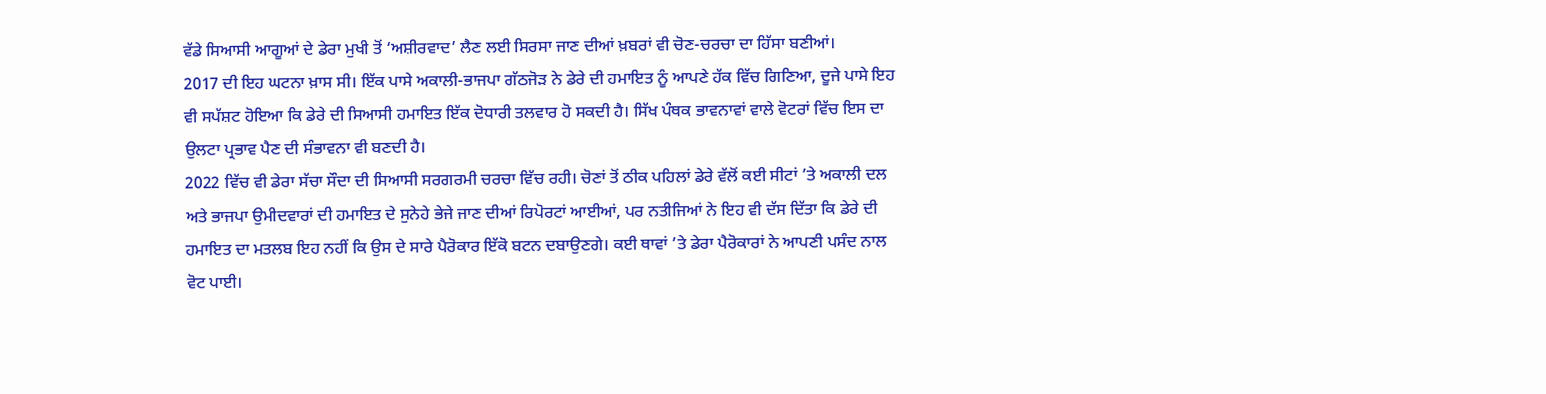ਵੱਡੇ ਸਿਆਸੀ ਆਗੂਆਂ ਦੇ ਡੇਰਾ ਮੁਖੀ ਤੋਂ ‘ਅਸ਼ੀਰਵਾਦ’ ਲੈਣ ਲਈ ਸਿਰਸਾ ਜਾਣ ਦੀਆਂ ਖ਼ਬਰਾਂ ਵੀ ਚੋਣ-ਚਰਚਾ ਦਾ ਹਿੱਸਾ ਬਣੀਆਂ।
2017 ਦੀ ਇਹ ਘਟਨਾ ਖ਼ਾਸ ਸੀ। ਇੱਕ ਪਾਸੇ ਅਕਾਲੀ-ਭਾਜਪਾ ਗੱਠਜੋੜ ਨੇ ਡੇਰੇ ਦੀ ਹਮਾਇਤ ਨੂੰ ਆਪਣੇ ਹੱਕ ਵਿੱਚ ਗਿਣਿਆ, ਦੂਜੇ ਪਾਸੇ ਇਹ ਵੀ ਸਪੱਸ਼ਟ ਹੋਇਆ ਕਿ ਡੇਰੇ ਦੀ ਸਿਆਸੀ ਹਮਾਇਤ ਇੱਕ ਦੋਧਾਰੀ ਤਲਵਾਰ ਹੋ ਸਕਦੀ ਹੈ। ਸਿੱਖ ਪੰਥਕ ਭਾਵਨਾਵਾਂ ਵਾਲੇ ਵੋਟਰਾਂ ਵਿੱਚ ਇਸ ਦਾ ਉਲਟਾ ਪ੍ਰਭਾਵ ਪੈਣ ਦੀ ਸੰਭਾਵਨਾ ਵੀ ਬਣਦੀ ਹੈ।
2022 ਵਿੱਚ ਵੀ ਡੇਰਾ ਸੱਚਾ ਸੌਦਾ ਦੀ ਸਿਆਸੀ ਸਰਗਰਮੀ ਚਰਚਾ ਵਿੱਚ ਰਹੀ। ਚੋਣਾਂ ਤੋਂ ਠੀਕ ਪਹਿਲਾਂ ਡੇਰੇ ਵੱਲੋਂ ਕਈ ਸੀਟਾਂ ’ਤੇ ਅਕਾਲੀ ਦਲ ਅਤੇ ਭਾਜਪਾ ਉਮੀਦਵਾਰਾਂ ਦੀ ਹਮਾਇਤ ਦੇ ਸੁਨੇਹੇ ਭੇਜੇ ਜਾਣ ਦੀਆਂ ਰਿਪੋਰਟਾਂ ਆਈਆਂ, ਪਰ ਨਤੀਜਿਆਂ ਨੇ ਇਹ ਵੀ ਦੱਸ ਦਿੱਤਾ ਕਿ ਡੇਰੇ ਦੀ ਹਮਾਇਤ ਦਾ ਮਤਲਬ ਇਹ ਨਹੀਂ ਕਿ ਉਸ ਦੇ ਸਾਰੇ ਪੈਰੋਕਾਰ ਇੱਕੋ ਬਟਨ ਦਬਾਉਣਗੇ। ਕਈ ਥਾਵਾਂ ’ਤੇ ਡੇਰਾ ਪੈਰੋਕਾਰਾਂ ਨੇ ਆਪਣੀ ਪਸੰਦ ਨਾਲ ਵੋਟ ਪਾਈ।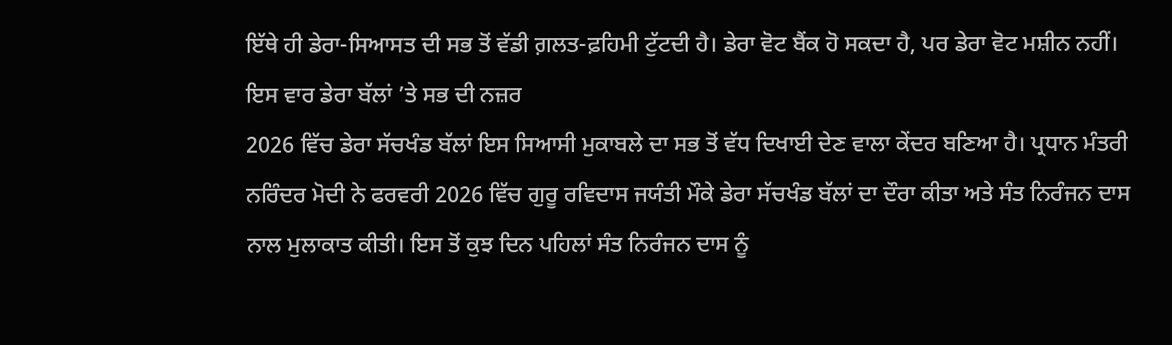ਇੱਥੇ ਹੀ ਡੇਰਾ-ਸਿਆਸਤ ਦੀ ਸਭ ਤੋਂ ਵੱਡੀ ਗ਼ਲਤ-ਫ਼ਹਿਮੀ ਟੁੱਟਦੀ ਹੈ। ਡੇਰਾ ਵੋਟ ਬੈਂਕ ਹੋ ਸਕਦਾ ਹੈ, ਪਰ ਡੇਰਾ ਵੋਟ ਮਸ਼ੀਨ ਨਹੀਂ।
ਇਸ ਵਾਰ ਡੇਰਾ ਬੱਲਾਂ ’ਤੇ ਸਭ ਦੀ ਨਜ਼ਰ
2026 ਵਿੱਚ ਡੇਰਾ ਸੱਚਖੰਡ ਬੱਲਾਂ ਇਸ ਸਿਆਸੀ ਮੁਕਾਬਲੇ ਦਾ ਸਭ ਤੋਂ ਵੱਧ ਦਿਖਾਈ ਦੇਣ ਵਾਲਾ ਕੇਂਦਰ ਬਣਿਆ ਹੈ। ਪ੍ਰਧਾਨ ਮੰਤਰੀ ਨਰਿੰਦਰ ਮੋਦੀ ਨੇ ਫਰਵਰੀ 2026 ਵਿੱਚ ਗੁਰੂ ਰਵਿਦਾਸ ਜਯੰਤੀ ਮੌਕੇ ਡੇਰਾ ਸੱਚਖੰਡ ਬੱਲਾਂ ਦਾ ਦੌਰਾ ਕੀਤਾ ਅਤੇ ਸੰਤ ਨਿਰੰਜਨ ਦਾਸ ਨਾਲ ਮੁਲਾਕਾਤ ਕੀਤੀ। ਇਸ ਤੋਂ ਕੁਝ ਦਿਨ ਪਹਿਲਾਂ ਸੰਤ ਨਿਰੰਜਨ ਦਾਸ ਨੂੰ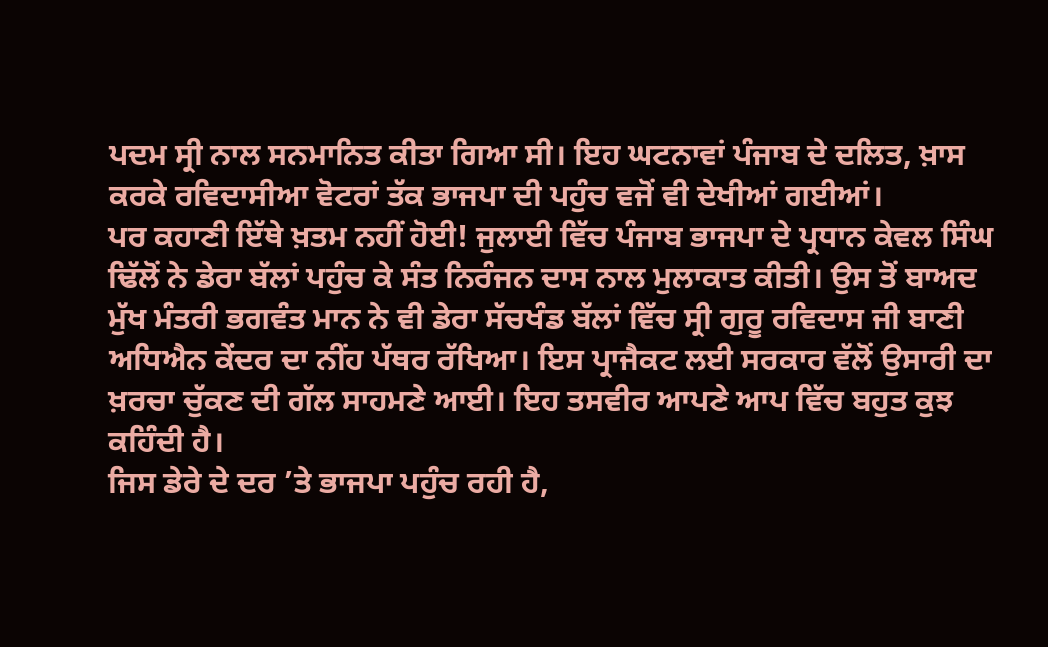ਪਦਮ ਸ੍ਰੀ ਨਾਲ ਸਨਮਾਨਿਤ ਕੀਤਾ ਗਿਆ ਸੀ। ਇਹ ਘਟਨਾਵਾਂ ਪੰਜਾਬ ਦੇ ਦਲਿਤ, ਖ਼ਾਸ ਕਰਕੇ ਰਵਿਦਾਸੀਆ ਵੋਟਰਾਂ ਤੱਕ ਭਾਜਪਾ ਦੀ ਪਹੁੰਚ ਵਜੋਂ ਵੀ ਦੇਖੀਆਂ ਗਈਆਂ।
ਪਰ ਕਹਾਣੀ ਇੱਥੇ ਖ਼ਤਮ ਨਹੀਂ ਹੋਈ! ਜੁਲਾਈ ਵਿੱਚ ਪੰਜਾਬ ਭਾਜਪਾ ਦੇ ਪ੍ਰਧਾਨ ਕੇਵਲ ਸਿੰਘ ਢਿੱਲੋਂ ਨੇ ਡੇਰਾ ਬੱਲਾਂ ਪਹੁੰਚ ਕੇ ਸੰਤ ਨਿਰੰਜਨ ਦਾਸ ਨਾਲ ਮੁਲਾਕਾਤ ਕੀਤੀ। ਉਸ ਤੋਂ ਬਾਅਦ ਮੁੱਖ ਮੰਤਰੀ ਭਗਵੰਤ ਮਾਨ ਨੇ ਵੀ ਡੇਰਾ ਸੱਚਖੰਡ ਬੱਲਾਂ ਵਿੱਚ ਸ੍ਰੀ ਗੁਰੂ ਰਵਿਦਾਸ ਜੀ ਬਾਣੀ ਅਧਿਐਨ ਕੇਂਦਰ ਦਾ ਨੀਂਹ ਪੱਥਰ ਰੱਖਿਆ। ਇਸ ਪ੍ਰਾਜੈਕਟ ਲਈ ਸਰਕਾਰ ਵੱਲੋਂ ਉਸਾਰੀ ਦਾ ਖ਼ਰਚਾ ਚੁੱਕਣ ਦੀ ਗੱਲ ਸਾਹਮਣੇ ਆਈ। ਇਹ ਤਸਵੀਰ ਆਪਣੇ ਆਪ ਵਿੱਚ ਬਹੁਤ ਕੁਝ ਕਹਿੰਦੀ ਹੈ।
ਜਿਸ ਡੇਰੇ ਦੇ ਦਰ ’ਤੇ ਭਾਜਪਾ ਪਹੁੰਚ ਰਹੀ ਹੈ,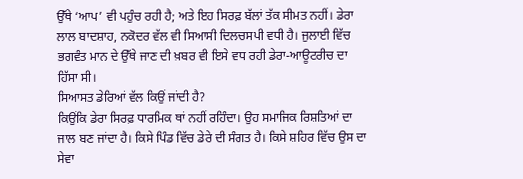ਉੱਥੇ ‘ਆਪ’ ਵੀ ਪਹੁੰਚ ਰਹੀ ਹੈ; ਅਤੇ ਇਹ ਸਿਰਫ਼ ਬੱਲਾਂ ਤੱਕ ਸੀਮਤ ਨਹੀਂ। ਡੇਰਾ ਲਾਲ ਬਾਦਸ਼ਾਹ, ਨਕੋਦਰ ਵੱਲ ਵੀ ਸਿਆਸੀ ਦਿਲਚਸਪੀ ਵਧੀ ਹੈ। ਜੁਲਾਈ ਵਿੱਚ ਭਗਵੰਤ ਮਾਨ ਦੇ ਉੱਥੇ ਜਾਣ ਦੀ ਖ਼ਬਰ ਵੀ ਇਸੇ ਵਧ ਰਹੀ ਡੇਰਾ-ਆਊਟਰੀਚ ਦਾ ਹਿੱਸਾ ਸੀ।
ਸਿਆਸਤ ਡੇਰਿਆਂ ਵੱਲ ਕਿਉਂ ਜਾਂਦੀ ਹੈ?
ਕਿਉਂਕਿ ਡੇਰਾ ਸਿਰਫ਼ ਧਾਰਮਿਕ ਥਾਂ ਨਹੀਂ ਰਹਿੰਦਾ। ਉਹ ਸਮਾਜਿਕ ਰਿਸ਼ਤਿਆਂ ਦਾ ਜਾਲ ਬਣ ਜਾਂਦਾ ਹੈ। ਕਿਸੇ ਪਿੰਡ ਵਿੱਚ ਡੇਰੇ ਦੀ ਸੰਗਤ ਹੈ। ਕਿਸੇ ਸ਼ਹਿਰ ਵਿੱਚ ਉਸ ਦਾ ਸੇਵਾ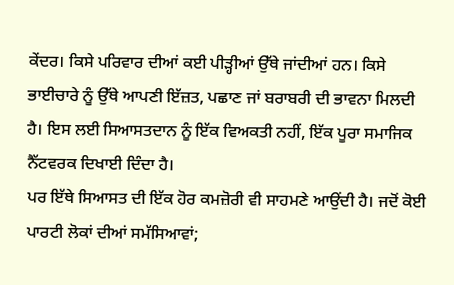ਕੇਂਦਰ। ਕਿਸੇ ਪਰਿਵਾਰ ਦੀਆਂ ਕਈ ਪੀੜ੍ਹੀਆਂ ਉੱਥੇ ਜਾਂਦੀਆਂ ਹਨ। ਕਿਸੇ ਭਾਈਚਾਰੇ ਨੂੰ ਉੱਥੇ ਆਪਣੀ ਇੱਜ਼ਤ, ਪਛਾਣ ਜਾਂ ਬਰਾਬਰੀ ਦੀ ਭਾਵਨਾ ਮਿਲਦੀ ਹੈ। ਇਸ ਲਈ ਸਿਆਸਤਦਾਨ ਨੂੰ ਇੱਕ ਵਿਅਕਤੀ ਨਹੀਂ, ਇੱਕ ਪੂਰਾ ਸਮਾਜਿਕ ਨੈੱਟਵਰਕ ਦਿਖਾਈ ਦਿੰਦਾ ਹੈ।
ਪਰ ਇੱਥੇ ਸਿਆਸਤ ਦੀ ਇੱਕ ਹੋਰ ਕਮਜ਼ੋਰੀ ਵੀ ਸਾਹਮਣੇ ਆਉਂਦੀ ਹੈ। ਜਦੋਂ ਕੋਈ ਪਾਰਟੀ ਲੋਕਾਂ ਦੀਆਂ ਸਮੱਸਿਆਵਾਂ;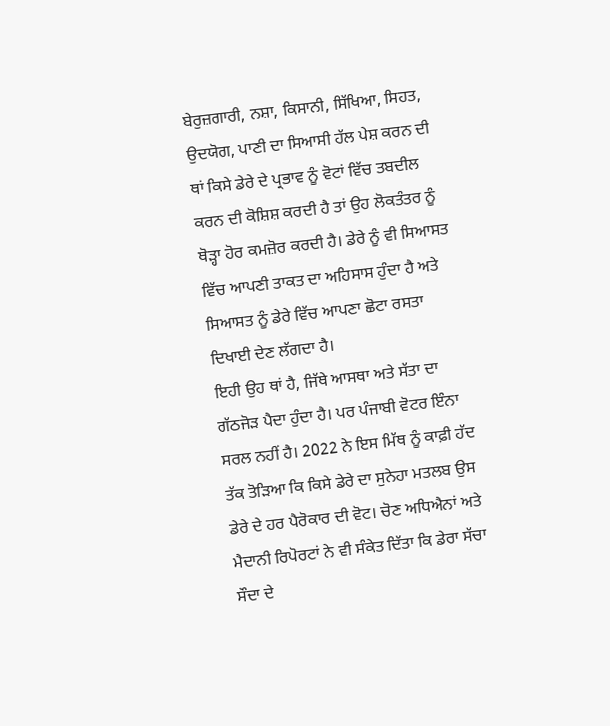ਬੇਰੁਜ਼ਗਾਰੀ, ਨਸ਼ਾ, ਕਿਸਾਨੀ, ਸਿੱਖਿਆ, ਸਿਹਤ, ਉਦਯੋਗ, ਪਾਣੀ ਦਾ ਸਿਆਸੀ ਹੱਲ ਪੇਸ਼ ਕਰਨ ਦੀ ਥਾਂ ਕਿਸੇ ਡੇਰੇ ਦੇ ਪ੍ਰਭਾਵ ਨੂੰ ਵੋਟਾਂ ਵਿੱਚ ਤਬਦੀਲ ਕਰਨ ਦੀ ਕੋਸ਼ਿਸ਼ ਕਰਦੀ ਹੈ ਤਾਂ ਉਹ ਲੋਕਤੰਤਰ ਨੂੰ ਥੋੜ੍ਹਾ ਹੋਰ ਕਮਜ਼ੋਰ ਕਰਦੀ ਹੈ। ਡੇਰੇ ਨੂੰ ਵੀ ਸਿਆਸਤ ਵਿੱਚ ਆਪਣੀ ਤਾਕਤ ਦਾ ਅਹਿਸਾਸ ਹੁੰਦਾ ਹੈ ਅਤੇ ਸਿਆਸਤ ਨੂੰ ਡੇਰੇ ਵਿੱਚ ਆਪਣਾ ਛੋਟਾ ਰਸਤਾ ਦਿਖਾਈ ਦੇਣ ਲੱਗਦਾ ਹੈ।
ਇਹੀ ਉਹ ਥਾਂ ਹੈ, ਜਿੱਥੇ ਆਸਥਾ ਅਤੇ ਸੱਤਾ ਦਾ ਗੱਠਜੋੜ ਪੈਦਾ ਹੁੰਦਾ ਹੈ। ਪਰ ਪੰਜਾਬੀ ਵੋਟਰ ਇੰਨਾ ਸਰਲ ਨਹੀਂ ਹੈ। 2022 ਨੇ ਇਸ ਮਿੱਥ ਨੂੰ ਕਾਫ਼ੀ ਹੱਦ ਤੱਕ ਤੋੜਿਆ ਕਿ ਕਿਸੇ ਡੇਰੇ ਦਾ ਸੁਨੇਹਾ ਮਤਲਬ ਉਸ ਡੇਰੇ ਦੇ ਹਰ ਪੈਰੋਕਾਰ ਦੀ ਵੋਟ। ਚੋਣ ਅਧਿਐਨਾਂ ਅਤੇ ਮੈਦਾਨੀ ਰਿਪੋਰਟਾਂ ਨੇ ਵੀ ਸੰਕੇਤ ਦਿੱਤਾ ਕਿ ਡੇਰਾ ਸੱਚਾ ਸੌਦਾ ਦੇ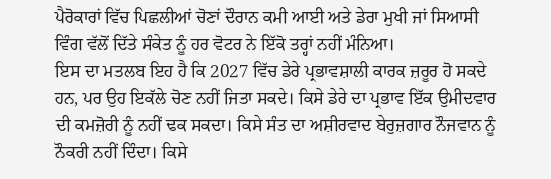ਪੈਰੋਕਾਰਾਂ ਵਿੱਚ ਪਿਛਲੀਆਂ ਚੋਣਾਂ ਦੌਰਾਨ ਕਮੀ ਆਈ ਅਤੇ ਡੇਰਾ ਮੁਖੀ ਜਾਂ ਸਿਆਸੀ ਵਿੰਗ ਵੱਲੋਂ ਦਿੱਤੇ ਸੰਕੇਤ ਨੂੰ ਹਰ ਵੋਟਰ ਨੇ ਇੱਕੋ ਤਰ੍ਹਾਂ ਨਹੀਂ ਮੰਨਿਆ।
ਇਸ ਦਾ ਮਤਲਬ ਇਹ ਹੈ ਕਿ 2027 ਵਿੱਚ ਡੇਰੇ ਪ੍ਰਭਾਵਸ਼ਾਲੀ ਕਾਰਕ ਜ਼ਰੂਰ ਹੋ ਸਕਦੇ ਹਨ, ਪਰ ਉਹ ਇਕੱਲੇ ਚੋਣ ਨਹੀਂ ਜਿਤਾ ਸਕਦੇ। ਕਿਸੇ ਡੇਰੇ ਦਾ ਪ੍ਰਭਾਵ ਇੱਕ ਉਮੀਦਵਾਰ ਦੀ ਕਮਜ਼ੋਰੀ ਨੂੰ ਨਹੀਂ ਢਕ ਸਕਦਾ। ਕਿਸੇ ਸੰਤ ਦਾ ਅਸ਼ੀਰਵਾਦ ਬੇਰੁਜ਼ਗਾਰ ਨੌਜਵਾਨ ਨੂੰ ਨੌਕਰੀ ਨਹੀਂ ਦਿੰਦਾ। ਕਿਸੇ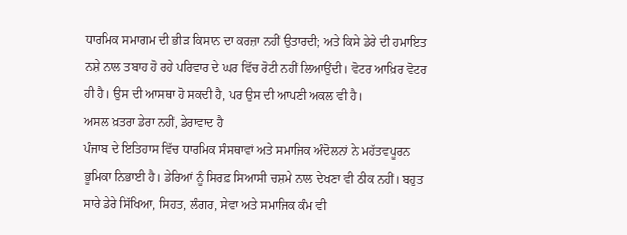ਧਾਰਮਿਕ ਸਮਾਗਮ ਦੀ ਭੀੜ ਕਿਸਾਨ ਦਾ ਕਰਜ਼ਾ ਨਹੀਂ ਉਤਾਰਦੀ; ਅਤੇ ਕਿਸੇ ਡੇਰੇ ਦੀ ਹਮਾਇਤ ਨਸ਼ੇ ਨਾਲ ਤਬਾਹ ਹੋ ਰਹੇ ਪਰਿਵਾਰ ਦੇ ਘਰ ਵਿੱਚ ਰੋਟੀ ਨਹੀਂ ਲਿਆਉਂਦੀ। ਵੋਟਰ ਆਖ਼ਿਰ ਵੋਟਰ ਹੀ ਹੈ। ਉਸ ਦੀ ਆਸਥਾ ਹੋ ਸਕਦੀ ਹੈ, ਪਰ ਉਸ ਦੀ ਆਪਣੀ ਅਕਲ ਵੀ ਹੈ।
ਅਸਲ ਖ਼ਤਰਾ ਡੇਰਾ ਨਹੀਂ, ਡੇਰਾਵਾਦ ਹੈ
ਪੰਜਾਬ ਦੇ ਇਤਿਹਾਸ ਵਿੱਚ ਧਾਰਮਿਕ ਸੰਸਥਾਵਾਂ ਅਤੇ ਸਮਾਜਿਕ ਅੰਦੋਲਨਾਂ ਨੇ ਮਹੱਤਵਪੂਰਨ ਭੂਮਿਕਾ ਨਿਭਾਈ ਹੈ। ਡੇਰਿਆਂ ਨੂੰ ਸਿਰਫ਼ ਸਿਆਸੀ ਚਸ਼ਮੇ ਨਾਲ ਦੇਖਣਾ ਵੀ ਠੀਕ ਨਹੀਂ। ਬਹੁਤ ਸਾਰੇ ਡੇਰੇ ਸਿੱਖਿਆ, ਸਿਹਤ, ਲੰਗਰ, ਸੇਵਾ ਅਤੇ ਸਮਾਜਿਕ ਕੰਮ ਵੀ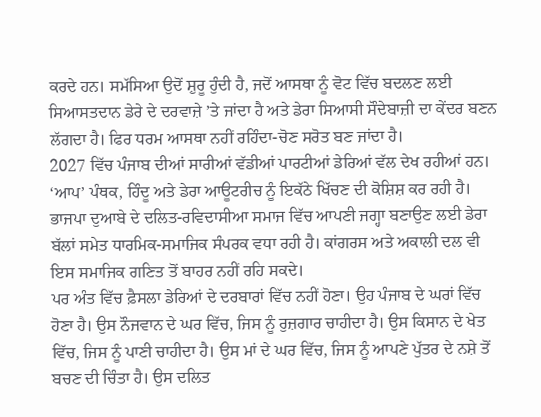ਕਰਦੇ ਹਨ। ਸਮੱਸਿਆ ਉਦੋਂ ਸ਼ੁਰੂ ਹੁੰਦੀ ਹੈ, ਜਦੋਂ ਆਸਥਾ ਨੂੰ ਵੋਟ ਵਿੱਚ ਬਦਲਣ ਲਈ ਸਿਆਸਤਦਾਨ ਡੇਰੇ ਦੇ ਦਰਵਾਜ਼ੇ ’ਤੇ ਜਾਂਦਾ ਹੈ ਅਤੇ ਡੇਰਾ ਸਿਆਸੀ ਸੌਦੇਬਾਜ਼ੀ ਦਾ ਕੇਂਦਰ ਬਣਨ ਲੱਗਦਾ ਹੈ। ਫਿਰ ਧਰਮ ਆਸਥਾ ਨਹੀਂ ਰਹਿੰਦਾ-ਚੋਣ ਸਰੋਤ ਬਣ ਜਾਂਦਾ ਹੈ।
2027 ਵਿੱਚ ਪੰਜਾਬ ਦੀਆਂ ਸਾਰੀਆਂ ਵੱਡੀਆਂ ਪਾਰਟੀਆਂ ਡੇਰਿਆਂ ਵੱਲ ਦੇਖ ਰਹੀਆਂ ਹਨ। ‘ਆਪ’ ਪੰਥਕ, ਹਿੰਦੂ ਅਤੇ ਡੇਰਾ ਆਊਟਰੀਚ ਨੂੰ ਇਕੱਠੇ ਖਿੱਚਣ ਦੀ ਕੋਸ਼ਿਸ਼ ਕਰ ਰਹੀ ਹੈ। ਭਾਜਪਾ ਦੁਆਬੇ ਦੇ ਦਲਿਤ-ਰਵਿਦਾਸੀਆ ਸਮਾਜ ਵਿੱਚ ਆਪਣੀ ਜਗ੍ਹਾ ਬਣਾਉਣ ਲਈ ਡੇਰਾ ਬੱਲਾਂ ਸਮੇਤ ਧਾਰਮਿਕ-ਸਮਾਜਿਕ ਸੰਪਰਕ ਵਧਾ ਰਹੀ ਹੈ। ਕਾਂਗਰਸ ਅਤੇ ਅਕਾਲੀ ਦਲ ਵੀ ਇਸ ਸਮਾਜਿਕ ਗਣਿਤ ਤੋਂ ਬਾਹਰ ਨਹੀਂ ਰਹਿ ਸਕਦੇ।
ਪਰ ਅੰਤ ਵਿੱਚ ਫ਼ੈਸਲਾ ਡੇਰਿਆਂ ਦੇ ਦਰਬਾਰਾਂ ਵਿੱਚ ਨਹੀਂ ਹੋਣਾ। ਉਹ ਪੰਜਾਬ ਦੇ ਘਰਾਂ ਵਿੱਚ ਹੋਣਾ ਹੈ। ਉਸ ਨੌਜਵਾਨ ਦੇ ਘਰ ਵਿੱਚ, ਜਿਸ ਨੂੰ ਰੁਜ਼ਗਾਰ ਚਾਹੀਦਾ ਹੈ। ਉਸ ਕਿਸਾਨ ਦੇ ਖੇਤ ਵਿੱਚ, ਜਿਸ ਨੂੰ ਪਾਣੀ ਚਾਹੀਦਾ ਹੈ। ਉਸ ਮਾਂ ਦੇ ਘਰ ਵਿੱਚ, ਜਿਸ ਨੂੰ ਆਪਣੇ ਪੁੱਤਰ ਦੇ ਨਸ਼ੇ ਤੋਂ ਬਚਣ ਦੀ ਚਿੰਤਾ ਹੈ। ਉਸ ਦਲਿਤ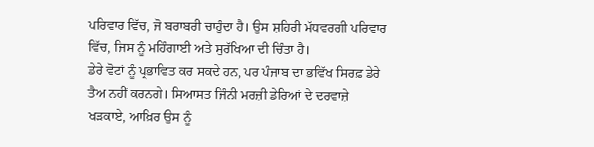ਪਰਿਵਾਰ ਵਿੱਚ, ਜੋ ਬਰਾਬਰੀ ਚਾਹੁੰਦਾ ਹੈ। ਉਸ ਸ਼ਹਿਰੀ ਮੱਧਵਰਗੀ ਪਰਿਵਾਰ ਵਿੱਚ, ਜਿਸ ਨੂੰ ਮਹਿੰਗਾਈ ਅਤੇ ਸੁਰੱਖਿਆ ਦੀ ਚਿੰਤਾ ਹੈ।
ਡੇਰੇ ਵੋਟਾਂ ਨੂੰ ਪ੍ਰਭਾਵਿਤ ਕਰ ਸਕਦੇ ਹਨ, ਪਰ ਪੰਜਾਬ ਦਾ ਭਵਿੱਖ ਸਿਰਫ਼ ਡੇਰੇ ਤੈਅ ਨਹੀਂ ਕਰਨਗੇ। ਸਿਆਸਤ ਜਿੰਨੀ ਮਰਜ਼ੀ ਡੇਰਿਆਂ ਦੇ ਦਰਵਾਜ਼ੇ ਖੜਕਾਏ, ਆਖ਼ਿਰ ਉਸ ਨੂੰ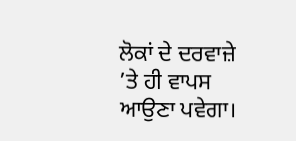ਲੋਕਾਂ ਦੇ ਦਰਵਾਜ਼ੇ ’ਤੇ ਹੀ ਵਾਪਸ ਆਉਣਾ ਪਵੇਗਾ।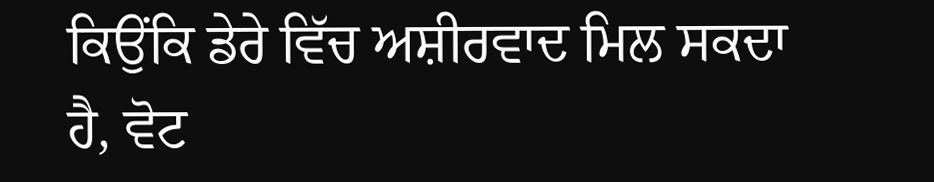ਕਿਉਂਕਿ ਡੇਰੇ ਵਿੱਚ ਅਸ਼ੀਰਵਾਦ ਮਿਲ ਸਕਦਾ ਹੈ, ਵੋਟ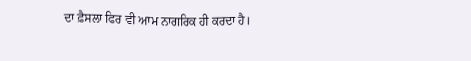ਦਾ ਫ਼ੈਸਲਾ ਫਿਰ ਵੀ ਆਮ ਨਾਗਰਿਕ ਹੀ ਕਰਦਾ ਹੈ।